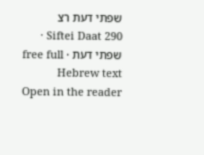שפתי דעת רצ
Siftei Daat 290 · שפתי דעת · free full Hebrew text
Open in the reader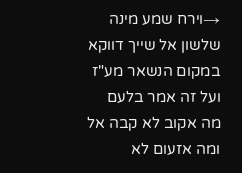→וירח שמע מינה שלשון אל שייך דווקא במקום הנשאר מע"ז ועל זה אמר בלעם מה אקוב לא קבה אל ומה אזעום לא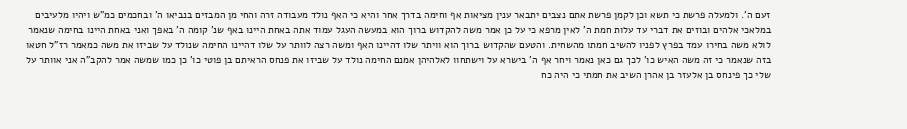זעם ה'. ולמעלה פרשת כי תשא וכן לקמן פרשת אתם נצבים יתבאר ענין מציאות אף וחימה בדרך אחר והיא כי האף נולד מעבודה זרה והחי מן המבזים בנביאו ה' ובחכמים כמ"ש ויהיו מלעיבים במלאכי אלהים ובוזים את דברי עד עלות חמת ה' לאין מרפא כי על כן אמר משה להקדוש ברוך הוא במעשה העגל עמוד אתה באחת היינו באף שנ' קומה ה' באפך ואני באחת היינו בחימה שנאמר לולא משה בחירו עמד בפרץ לפניו להשיב חמתו מהשחית. והטעם שהקדוש ברוך הוא וויתר שלו דהיינו האף ומשה רצה לוותר על שלו דהיינו החימה שנולד על שביזו את משה כמאמר רז"ל חטאו בזה שנאמר כי זה משה האיש כו' לכך גם כאן נאמר ויחר אף ה' בישרא על וישתחוו לאלהיהן אמנם החימה נולד על שביזו את פנחס הראיתם בן פוטי כו' כן כמו שמשה אמר להקב"ה אני אוותר על שלי כך פינחס בן אלעזר בן אהרן השיב את חמתי כי היה כח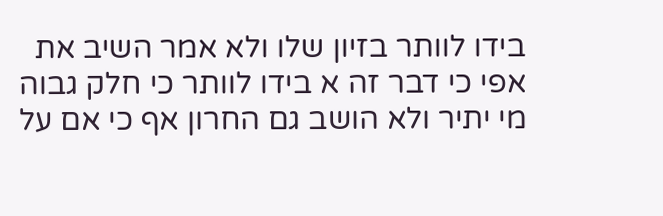בידו לוותר בזיון שלו ולא אמר השיב את אפי כי דבר זה א בידו לוותר כי חלק גבוה מי יתיר ולא הושב גם החרון אף כי אם על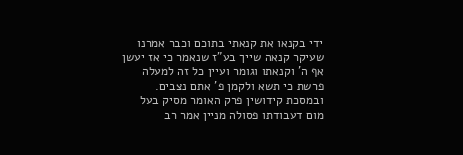ידי בקנאו את קנאתי בתוכם וכבר אמרנו שעיקר קנאה שייך בע"ז שנאמר כי אז יעשן אף ה' וקנאתו וגומר ועיין כל זה למעלה פרשת כי תשא ולקמן פ' אתם נצבים. ובמסכת קידושין פרק האומר מסיק בעל מום דעבודתו פסולה מניין אמר רב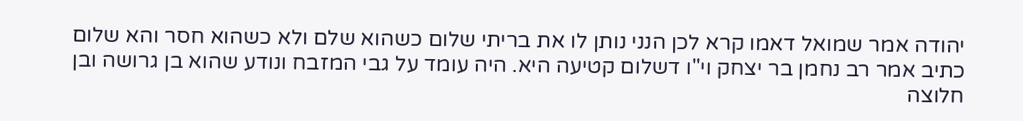יהודה אמר שמואל דאמו קרא לכן הנני נותן לו את בריתי שלום כשהוא שלם ולא כשהוא חסר והא שלום כתיב אמר רב נחמן בר יצחק וי"ו דשלום קטיעה היא. היה עומד על גבי המזבח ונודע שהוא בן גרושה ובן חלוצה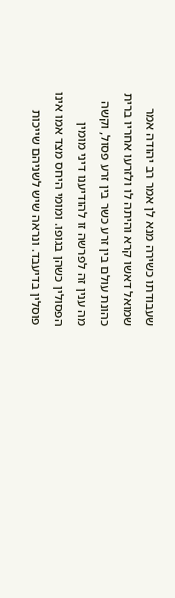שעבודתו כשירה מנא לן אמר רב יהודה אמר שמואל דאשו קרא והיתה לו ולזרעו אחריו ברית כהונת עולם בין זרע כשר בין זרע פסול, וקשה מה ענין זה לפרשה זו להודיענו דיני מומין הפסולין כשהן בגופו. ומומי היחס מצד אמו אינו פוסלין בדיעבד. ונראה שיש לשניהם שייכות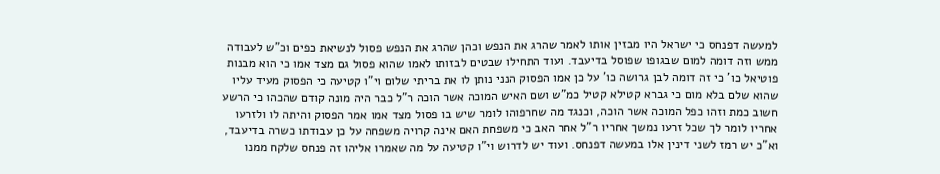למעשה דפנחס כי ישראל היו מבזין אותו לאמר שהרג את הנפש וכהן שהרג את הנפש פסול לנשיאת כפים וכ"ש לעבודה ממש וזה דומה למום שבגופו שפוסל בדיעבד. ועוד התחילו שבטים לבזותו לאמו שהוא פסול גם מצד אמו כי הוא מבנות פוטיאל כו' כי זה דומה לבן גרושה כו' על כן אמו הפסוק הנני נותן לו את בריתי שלום וי"ו קטיעה כי הפסוק מעיד עליו שהוא שלם בלא מום כי גברא קטילא קטיל כמ"ש ושם האיש המוכה אשר הוכה ר"ל כבר היה מונה קודם שהכהו כי הרשע חשוב כמת וזהו כפל המוכה אשר הוכה, וכנגד מה שחרפוהו לומר שיש בו פסול מצד אמו אמר הפסוק והיתה לו ולזרעו אחריו לומר לך שכל זרעו נמשך אחריו ר"ל אחר האב כי משפחת האם אינה קרויה משפחה על כן עבודתו כשרה בדיעבד, וא"כ יש רמז לשני דינין אלו במעשה דפנחס. ועוד יש לדרוש וי"ו קטיעה על מה שאמרו אליהו זה פנחס שלקח ממנו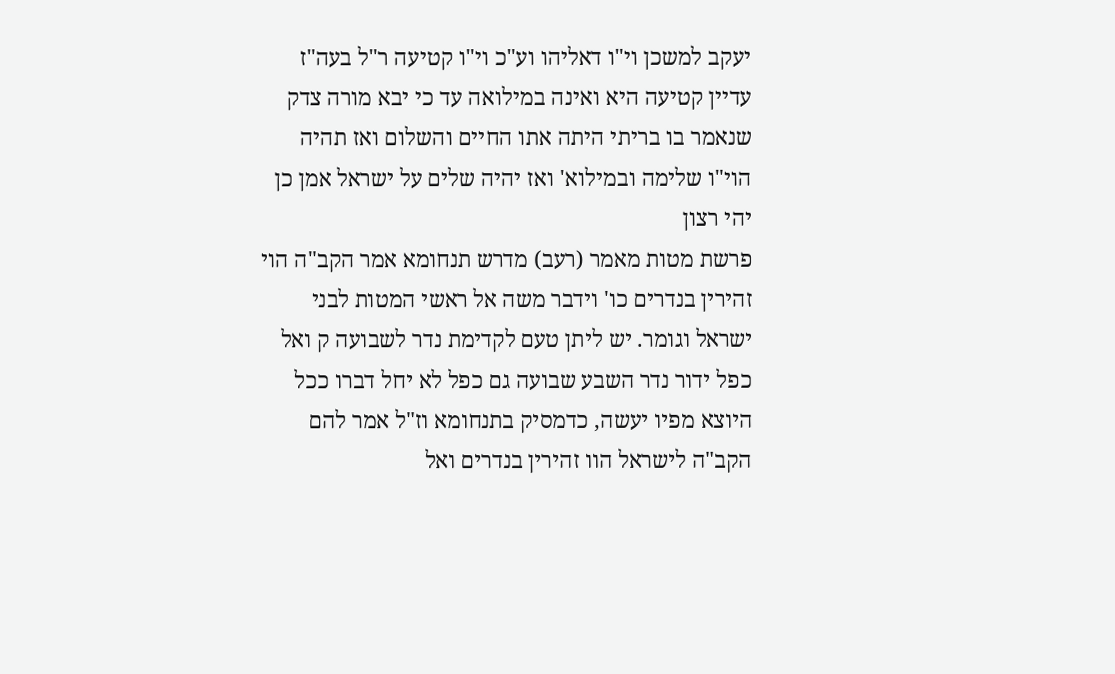יעקב למשכן וי"ו דאליהו וע"כ וי"ו קטיעה ר"ל בעה"ז עדיין קטיעה היא ואינה במילואה עד כי יבא מורה צדק שנאמר בו בריתי היתה אתו החיים והשלום ואז תהיה הוי"ו שלימה ובמילוא' ואז יהיה שלים על ישראל אמן כן יהי רצון
פרשת מטות מאמר (רעב) מדרש תנחומא אמר הקב"ה הוי זהירין בנדרים כו' וידבר משה אל ראשי המטות לבני ישראל וגומר. יש ליתן טעם לקדימת נדר לשבועה ק ואל כפל ידור נדר השבע שבועה גם כפל לא יחל דברו ככל היוצא מפיו יעשה, כדמסיק בתנחומא וז"ל אמר להם הקב"ה לישראל הוו זהירין בנדרים ואל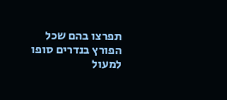תפרצו בהם שכל הפורץ בנדרים סופו למעול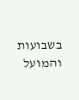בשבועות והמועל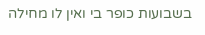בשבועות כופר בי ואין לו מחילה